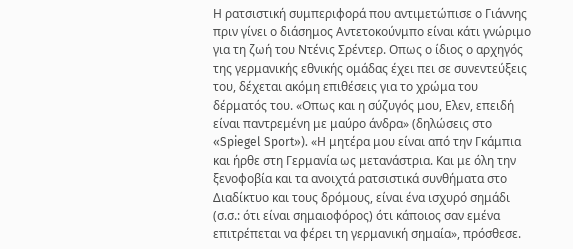Η ρατσιστική συμπεριφορά που αντιμετώπισε ο Γιάννης πριν γίνει ο διάσημος Αντετοκούνμπο είναι κάτι γνώριμο για τη ζωή του Ντένις Σρέντερ. Oπως ο ίδιος ο αρχηγός της γερμανικής εθνικής ομάδας έχει πει σε συνεντεύξεις του, δέχεται ακόμη επιθέσεις για το χρώμα του δέρματός του. «Οπως και η σύζυγός μου, Ελεν, επειδή είναι παντρεμένη με μαύρο άνδρα» (δηλώσεις στο «Spiegel Sport»). «Η μητέρα μου είναι από την Γκάμπια και ήρθε στη Γερμανία ως μετανάστρια. Και με όλη την ξενοφοβία και τα ανοιχτά ρατσιστικά συνθήματα στο Διαδίκτυο και τους δρόμους, είναι ένα ισχυρό σημάδι (σ.σ.: ότι είναι σημαιοφόρος) ότι κάποιος σαν εμένα επιτρέπεται να φέρει τη γερμανική σημαία», πρόσθεσε.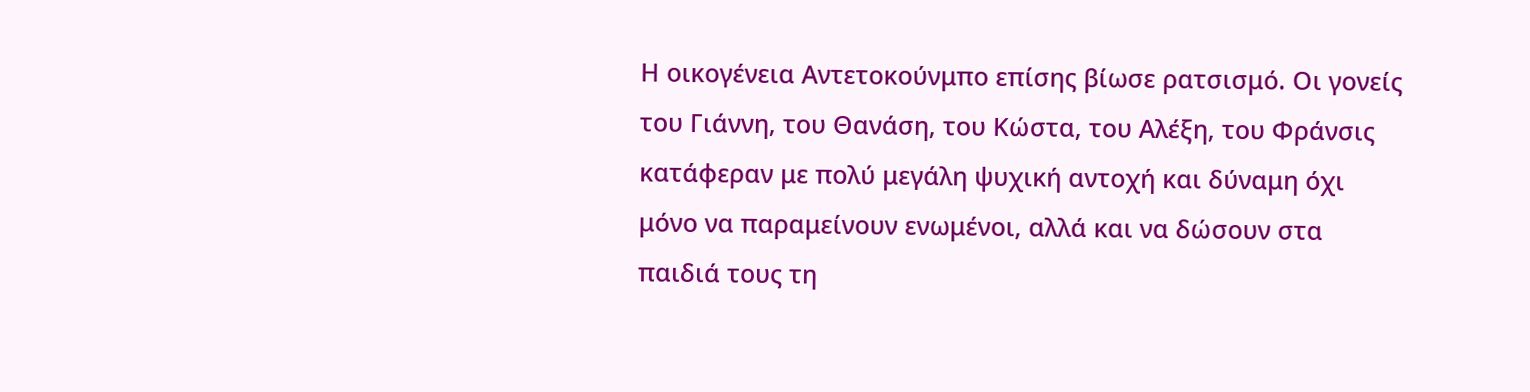Η οικογένεια Αντετοκούνμπο επίσης βίωσε ρατσισμό. Οι γονείς του Γιάννη, του Θανάση, του Κώστα, του Αλέξη, του Φράνσις κατάφεραν με πολύ μεγάλη ψυχική αντοχή και δύναμη όχι μόνο να παραμείνουν ενωμένοι, αλλά και να δώσουν στα παιδιά τους τη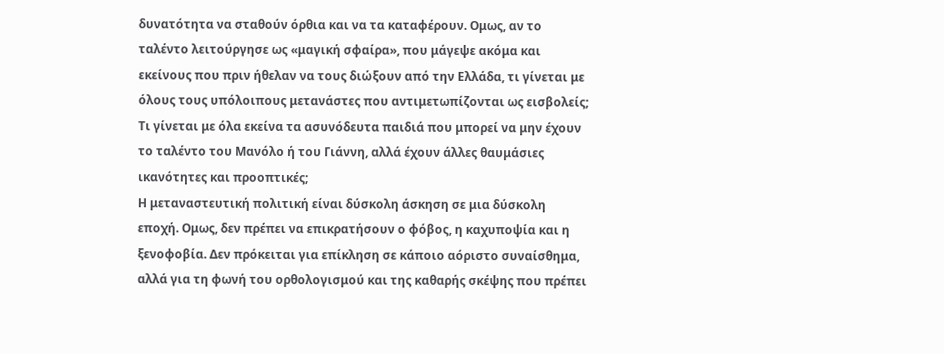δυνατότητα να σταθούν όρθια και να τα καταφέρουν. Ομως, αν το ταλέντο λειτούργησε ως «μαγική σφαίρα», που μάγεψε ακόμα και εκείνους που πριν ήθελαν να τους διώξουν από την Ελλάδα, τι γίνεται με όλους τους υπόλοιπους μετανάστες που αντιμετωπίζονται ως εισβολείς; Τι γίνεται με όλα εκείνα τα ασυνόδευτα παιδιά που μπορεί να μην έχουν το ταλέντο του Μανόλο ή του Γιάννη, αλλά έχουν άλλες θαυμάσιες ικανότητες και προοπτικές;
Η μεταναστευτική πολιτική είναι δύσκολη άσκηση σε μια δύσκολη εποχή. Ομως, δεν πρέπει να επικρατήσουν ο φόβος, η καχυποψία και η ξενοφοβία. Δεν πρόκειται για επίκληση σε κάποιο αόριστο συναίσθημα, αλλά για τη φωνή του ορθολογισμού και της καθαρής σκέψης που πρέπει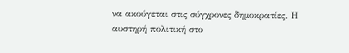να ακούγεται στις σύγχρονες δημοκρατίες. Η αυστηρή πολιτική στο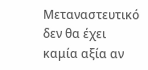Μεταναστευτικό δεν θα έχει καμία αξία αν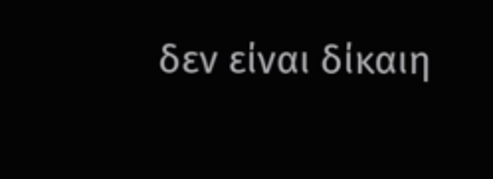δεν είναι δίκαιη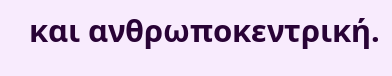και ανθρωποκεντρική.